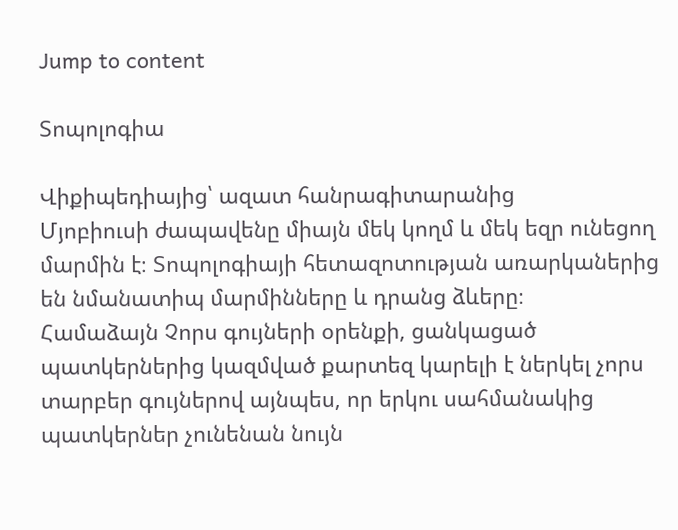Jump to content

Տոպոլոգիա

Վիքիպեդիայից՝ ազատ հանրագիտարանից
Մյոբիուսի ժապավենը միայն մեկ կողմ և մեկ եզր ունեցող մարմին է։ Տոպոլոգիայի հետազոտության առարկաներից են նմանատիպ մարմինները և դրանց ձևերը։
Համաձայն Չորս գույների օրենքի, ցանկացած պատկերներից կազմված քարտեզ կարելի է ներկել չորս տարբեր գույներով այնպես, որ երկու սահմանակից պատկերներ չունենան նույն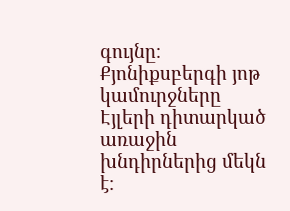գույնը։
Քյոնիքսբերգի յոթ կամուրջները Էյլերի դիտարկած առաջին խնդիրներից մեկն է։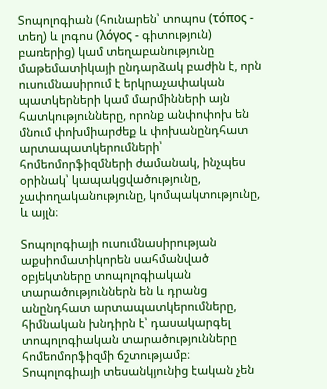Տոպոլոգիան (հունարեն՝ տոպոս (τόπος - տեղ) և լոգոս (λόγος - գիտություն) բառերից) կամ տեղաբանությունը մաթեմատիկայի ընդարձակ բաժին է, որն ուսումնասիրում է երկրաչափական պատկերների կամ մարմինների այն հատկությունները, որոնք անփոփոխ են մնում փոխմիարժեք և փոխանընդհատ արտապատկերումների՝ հոմեոմորֆիզմների ժամանակ, ինչպես օրինակ՝ կապակցվածությունը, չափողականությունը, կոմպակտությունը, և այլն։

Տոպոլոգիայի ուսումնասիրության աքսիոմատիկորեն սահմանված օբյեկտները տոպոլոգիական տարածություններն են և դրանց անընդհատ արտապատկերումները, հիմնական խնդիրն է՝ դասակարգել տոպոլոգիական տարածությունները հոմեոմորֆիզմի ճշտությամբ։ Տոպոլոգիայի տեսանկյունից էական չեն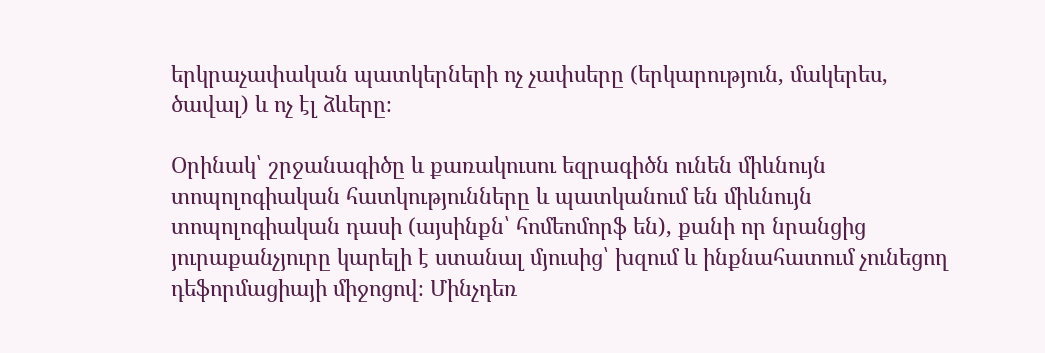երկրաչափական պատկերների ոչ չափսերը (երկարություն, մակերես, ծավալ) և ոչ էլ ձևերը։

Օրինակ՝ շրջանագիծը և քառակուսու եզրագիծն ունեն միևնույն տոպոլոգիական հատկությունները և պատկանում են միևնույն տոպոլոգիական դասի (այսինքն՝ հոմեոմորֆ են), քանի որ նրանցից յուրաքանչյուրը կարելի է ստանալ մյուսից՝ խզում և ինքնահատում չունեցող դեֆորմացիայի միջոցով։ Մինչդեռ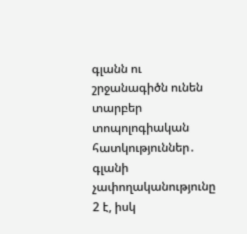գլանն ու շրջանագիծն ունեն տարբեր տոպոլոգիական հատկություններ․ գլանի չափողականությունը 2 է, իսկ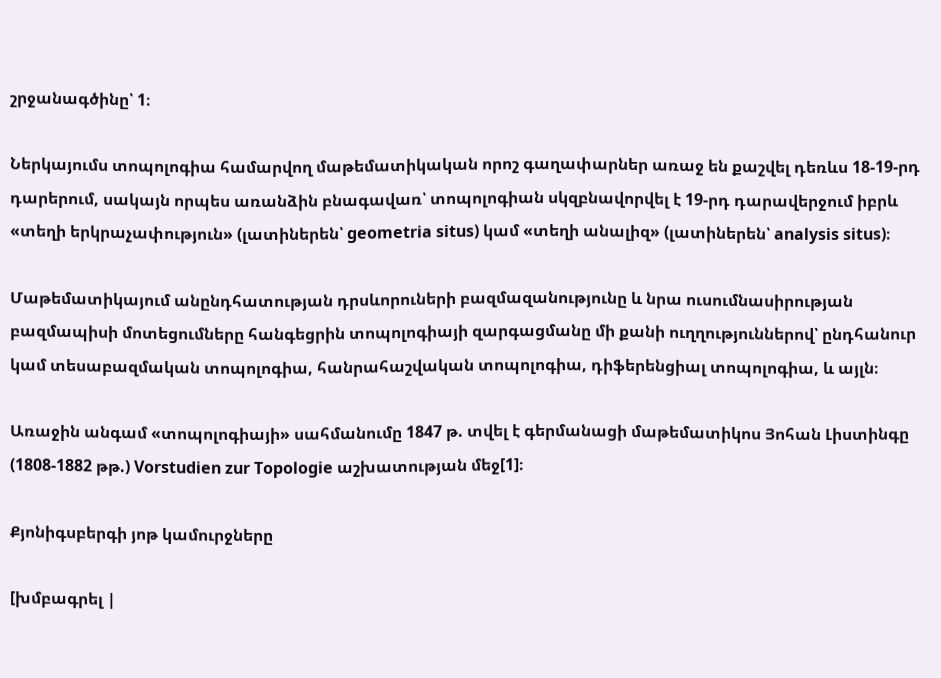շրջանագծինը՝ 1։

Ներկայումս տոպոլոգիա համարվող մաթեմատիկական որոշ գաղափարներ առաջ են քաշվել դեռևս 18-19-րդ դարերում, սակայն որպես առանձին բնագավառ՝ տոպոլոգիան սկզբնավորվել է 19-րդ դարավերջում իբրև «տեղի երկրաչափություն» (լատիներեն՝ geometria situs) կամ «տեղի անալիզ» (լատիներեն՝ analysis situs)։

Մաթեմատիկայում անընդհատության դրսևորուների բազմազանությունը և նրա ուսումնասիրության բազմապիսի մոտեցումները հանգեցրին տոպոլոգիայի զարգացմանը մի քանի ուղղություններով՝ ընդհանուր կամ տեսաբազմական տոպոլոգիա, հանրահաշվական տոպոլոգիա, դիֆերենցիալ տոպոլոգիա, և այլն։

Առաջին անգամ «տոպոլոգիայի» սահմանումը 1847 թ. տվել է գերմանացի մաթեմատիկոս Յոհան Լիստինգը (1808-1882 թթ.) Vorstudien zur Topologie աշխատության մեջ[1]։

Քյոնիգսբերգի յոթ կամուրջները

[խմբագրել |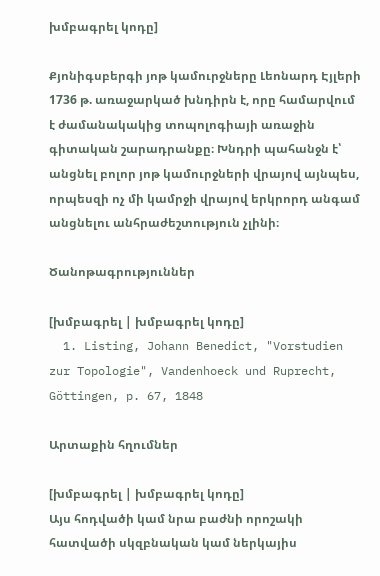խմբագրել կոդը]

Քյոնիգսբերգի յոթ կամուրջները Լեոնարդ Էյլերի 1736 թ. առաջարկած խնդիրն է, որը համարվում է ժամանակակից տոպոլոգիայի առաջին գիտական շարադրանքը։ Խնդրի պահանջն է՝ անցնել բոլոր յոթ կամուրջների վրայով այնպես, որպեսզի ոչ մի կամրջի վրայով երկրորդ անգամ անցնելու անհրաժեշտություն չլինի։

Ծանոթագրություններ

[խմբագրել | խմբագրել կոդը]
  1. Listing, Johann Benedict, "Vorstudien zur Topologie", Vandenhoeck und Ruprecht, Göttingen, p. 67, 1848

Արտաքին հղումներ

[խմբագրել | խմբագրել կոդը]
Այս հոդվածի կամ նրա բաժնի որոշակի հատվածի սկզբնական կամ ներկայիս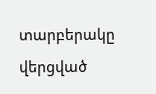տարբերակը վերցված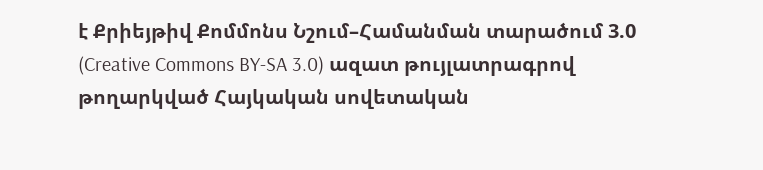է Քրիեյթիվ Քոմմոնս Նշում–Համանման տարածում 3.0 (Creative Commons BY-SA 3.0) ազատ թույլատրագրով թողարկված Հայկական սովետական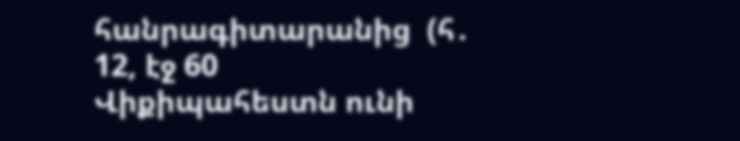հանրագիտարանից  (հ․ 12, էջ 60
Վիքիպահեստն ունի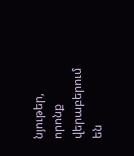նյութեր, որոնք վերաբերում են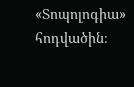«Տոպոլոգիա» հոդվածին։